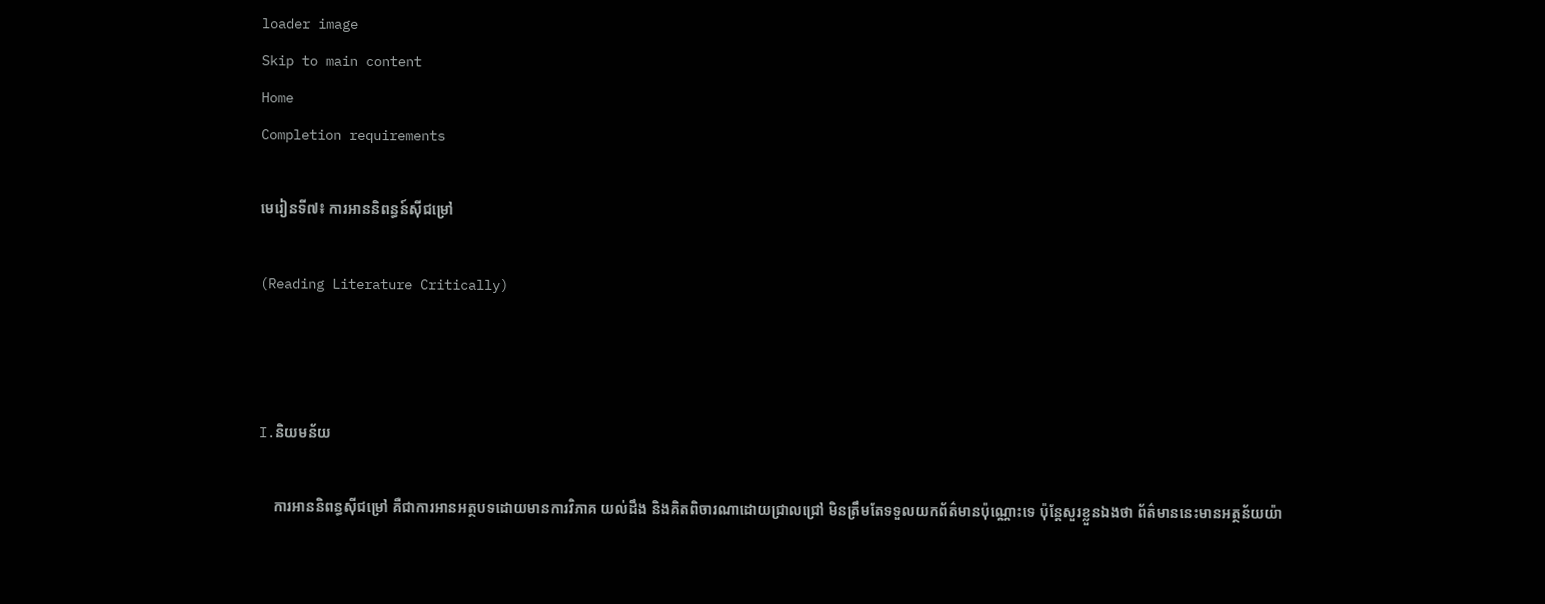loader image
Skip to main content
Home
Completion requirements

មេរៀនទី៧៖ ការអាននិពន្ធន៍ស៊ីជម្រៅ

(Reading Literature Critically)



I.និយមន័យ

    ការអាននិពន្ធស៊ីជម្រៅ គឺជាការអានអត្ថបទដោយមានការវិភាគ យល់ដឹង និងគិតពិចារណាដោយជ្រាលជ្រៅ មិនត្រឹមតែទទួលយកព័ត៌មានប៉ុណ្ណោះទេ ប៉ុន្តែសួរខ្លួនឯងថា ព័ត៌មាននេះមានអត្ថន័យយ៉ា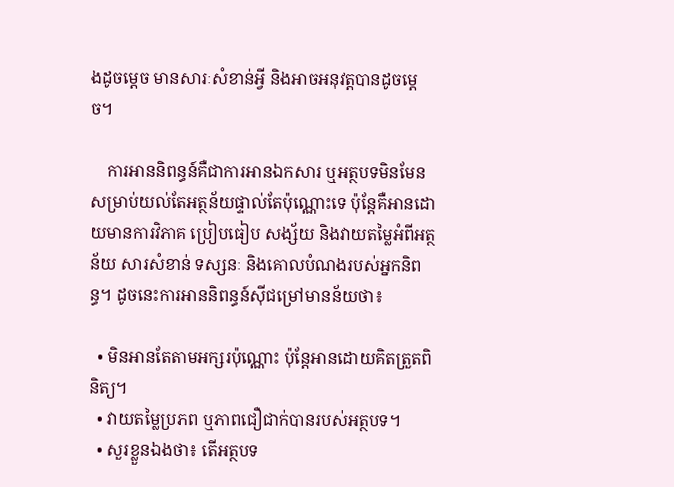ងដូចម្តេច មានសារៈសំខាន់អ្វី និងអាចអនុវត្តបានដូចម្តេច។

    ការអាននិពន្ធន៍គឺជាការអានឯកសារ ឬអត្ថបទមិនមែនសម្រាប់យល់តែអត្ថន័យផ្ទាល់តែប៉ុណ្ណោះទេ ប៉ុន្តែគឺអានដោយមានការវិភាគ ប្រៀបធៀប សង្ស័យ និងវាយតម្លៃអំពីអត្ថន័យ សារសំខាន់ ទស្សនៈ និងគោលបំណងរបស់អ្នកនិពន្ធ។ ដូចនេះការអាននិពន្ធន៍ស៊ីជម្រៅមានន័យថា៖

  • មិនអានតែតាមអក្សរប៉ុណ្ណោះ ប៉ុន្តែអានដោយគិតត្រួតពិនិត្យ។
  • វាយតម្លៃប្រភព ឬភាពជឿជាក់បានរបស់អត្ថបទ។
  • សួរខ្លួនឯងថា៖ តើអត្ថបទ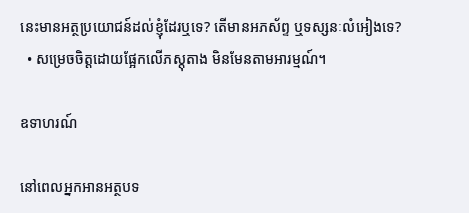នេះមានអត្ថប្រយោជន៍ដល់ខ្ញុំដែរឬទេ? តើមានអភស័ព្ទ ឬទស្សនៈលំអៀងទេ?
  • សម្រេចចិត្តដោយផ្អែកលើភស្តុតាង មិនមែនតាមអារម្មណ៍។

ឧទាហរណ៍

នៅពេលអ្នកអានអត្ថបទ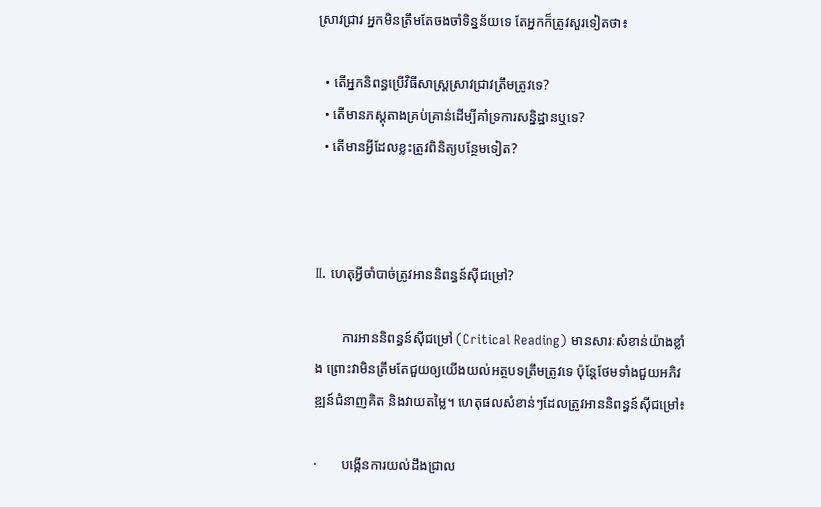ស្រាវជ្រាវ អ្នកមិនត្រឹមតែចងចាំទិន្នន័យទេ តែអ្នកក៏ត្រូវសួរទៀតថា៖

  • តើអ្នកនិពន្ធប្រើវិធីសាស្ត្រស្រាវជ្រាវត្រឹមត្រូវទេ?
  • តើមានភស្តុតាងគ្រប់គ្រាន់ដើម្បីគាំទ្រការសន្និដ្ឋានឬទេ?
  • តើមានអ្វីដែលខ្លះត្រូវពិនិត្យបន្ថែមទៀត?



II. ហេតុអ្វីចាំបាច់ត្រូវអាននិពន្ធន៍ស៊ីជម្រៅ?

        ការអាននិពន្ធន៍ស៊ីជម្រៅ (Critical Reading) មានសារៈសំខាន់យ៉ាងខ្លាំង ព្រោះវាមិនត្រឹមតែជួយឲ្យយើងយល់អត្ថបទត្រឹមត្រូវទេ ប៉ុន្តែថែមទាំងជួយអភិវឌ្ឍន៍ជំនាញគិត និងវាយតម្លៃ។ ហេតុផលសំខាន់ៗដែលត្រូវអាននិពន្ធន៍ស៊ីជម្រៅ៖

·       បង្កើនការយល់ដឹងជ្រាល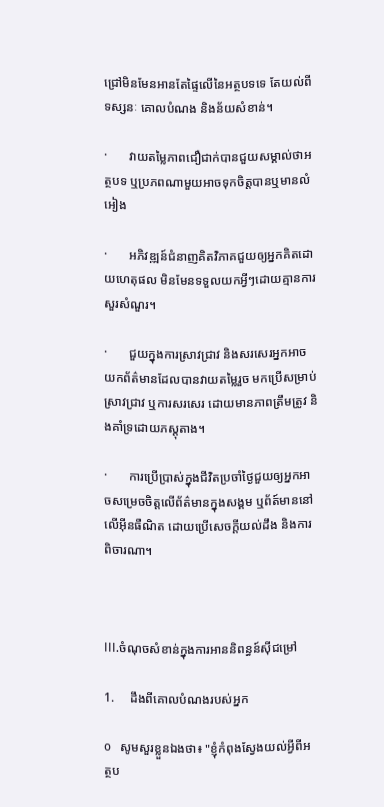ជ្រៅមិនមែនអានតែផ្ទៃលើនៃអត្ថបទទេ តែយល់ពីទស្សនៈ គោលបំណង និងន័យសំខាន់។

·       វាយតម្លៃភាពជឿជាក់បានជួយសម្គាល់ថាអត្ថបទ ឬប្រភពណាមួយអាចទុកចិត្តបានឬមានលំអៀង

·       អភិវឌ្ឍន៍ជំនាញគិតវិភាគជួយឲ្យអ្នកគិតដោយហេតុផល មិនមែនទទួលយកអ្វីៗដោយគ្មានការសួរសំណួរ។

·       ជួយក្នុងការស្រាវជ្រាវ និងសរសេរអ្នកអាចយកព័ត៌មានដែលបានវាយតម្លៃរួច មកប្រើសម្រាប់ស្រាវជ្រាវ ឬការសរសេរ ដោយមានភាពត្រឹមត្រូវ និងគាំទ្រដោយភស្តុតាង។

·       ការប្រើប្រាស់ក្នុងជីវិតប្រចាំថ្ងៃជួយឲ្យអ្នកអាចសម្រេចចិត្តលើព័ត៌មានក្នុងសង្គម ឬព័ត៍មាននៅលើអ៊ីនធឺណិត ដោយប្រើសេចក្តីយល់ដឹង និងការពិចារណា។



III.ចំណុចសំខាន់ក្នុងការអាននិពន្ធន៍ស៊ីជម្រៅ

1.     ដឹងពីគោលបំណងរបស់អ្នក

o   សូមសួរខ្លួនឯងថា៖ "ខ្ញុំកំពុងស្វែងយល់អ្វីពីអត្ថប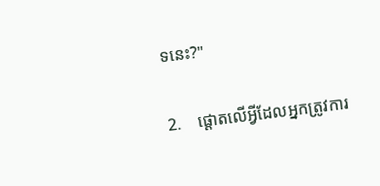ទនេះ?"

2.    ផ្តោតលើអ្វីដែលអ្នកត្រូវការ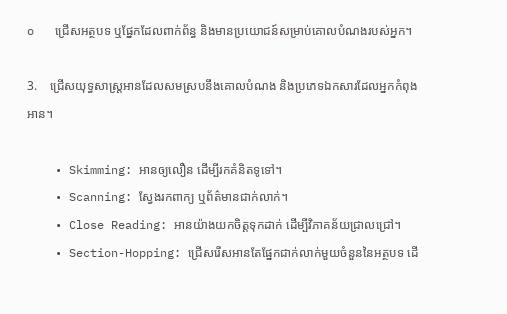o   ជ្រើសអត្ថបទ ឬផ្នែកដែលពាក់ព័ន្ធ និងមានប្រយោជន៍សម្រាប់គោលបំណងរបស់អ្នក។

3.    ជ្រើសយុទ្ធសាស្រ្តអានដែលសមស្របនឹងគោលបំណង និងប្រភេទឯកសារដែលអ្នកកំពុងអាន។

    • Skimming: អានឲ្យលឿន ដើម្បីរកគំនិតទូទៅ។
    • Scanning: ស្វែងរកពាក្យ ឬព័ត៌មានជាក់លាក់។
    • Close Reading: អានយ៉ាងយកចិត្តទុកដាក់ ដើម្បីវិភាគន័យជ្រាលជ្រៅ។
    • Section-Hopping: ជ្រើសរើសអានតែផ្នែកជាក់លាក់មួយចំនួននៃអត្ថបទ ដើ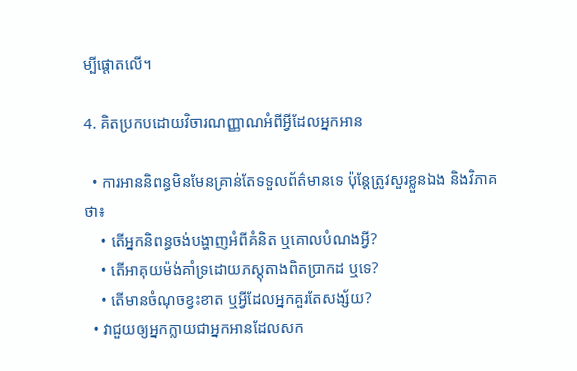ម្បីផ្តោតលើ។

4. គិតប្រកបដោយវិចារណញ្ញាណអំពីអ្វីដែលអ្នកអាន

  • ការអាននិពន្ធមិនមែនគ្រាន់តែទទួលព័ត៌មានទេ ប៉ុន្តែត្រូវសួរខ្លួនឯង និងវិភាគថា៖
    • តើអ្នកនិពន្ធចង់បង្ហាញអំពីគំនិត ឬគោលបំណងអ្វី?
    • តើអាគុយម៉ង់គាំទ្រដោយភស្ដុតាងពិតប្រាកដ ឬទេ?
    • តើមានចំណុចខ្វះខាត ឬអ្វីដែលអ្នកគួរតែសង្ស័យ?
  • វាជួយឲ្យអ្នកក្លាយជាអ្នកអានដែលសក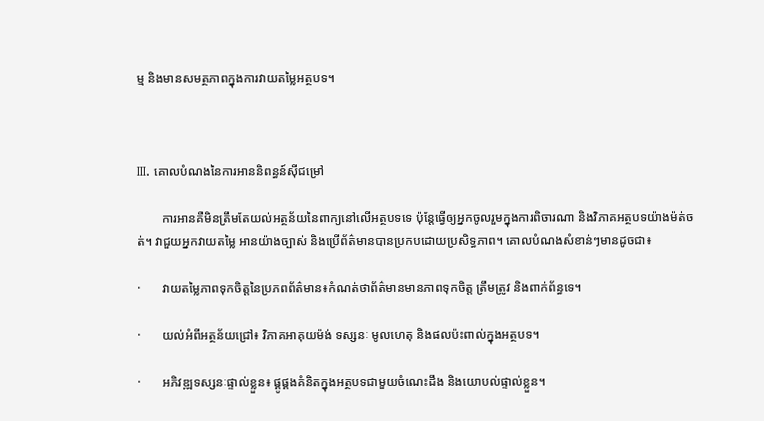ម្ម និងមានសមត្ថភាពក្នុងការវាយតម្លៃអត្ថបទ។



III. គោលបំណងនៃការអាននិពន្ធន៍ស៊ីជម្រៅ

        ការអានគឺមិនត្រឹមតែយល់អត្ថន័យនៃពាក្យនៅលើអត្ថបទទេ ប៉ុន្តែធ្វើឲ្យអ្នកចូលរួមក្នុងការពិចារណា និងវិភាគអត្ថបទយ៉ាងម៉ត់ចត់។ វាជួយអ្នកវាយតម្លៃ អានយ៉ាងច្បាស់ និងប្រើព័ត៌មានបានប្រកបដោយប្រសិទ្ធភាព។ គោលបំណងសំខាន់ៗមានដូចជា៖

·       វាយតម្លៃភាពទុកចិត្តនៃប្រភពព័ត៌មាន៖កំណត់ថាព័ត៌មានមានភាពទុកចិត្ត ត្រឹមត្រូវ និងពាក់ព័ន្ធទេ។

·       យល់អំពីអត្ថន័យជ្រៅ៖ វិភាគអាគុយម៉ង់ ទស្សនៈ មូលហេតុ និងផលប៉ះពាល់ក្នុងអត្ថបទ។

·       អភិវឌ្ឍទស្សនៈផ្ទាល់ខ្លួន៖ ផ្គូផ្គងគំនិតក្នុងអត្ថបទជាមួយចំណេះដឹង និងយោបល់ផ្ទាល់ខ្លួន។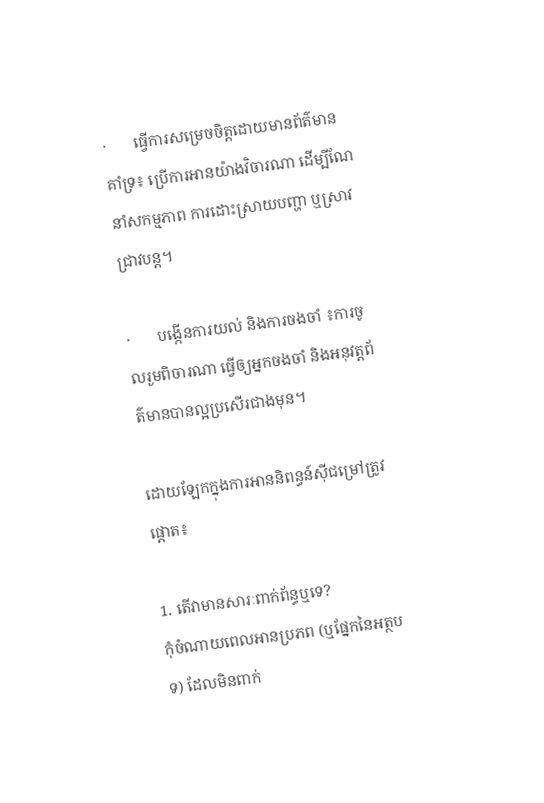·       ធ្វើការសម្រេចចិត្តដោយមានព័ត៌មានគាំទ្រ៖ ប្រើការអានយ៉ាងវិចារណា ដើម្បីណែនាំសកម្មភាព ការដោះស្រាយបញ្ហា ឬស្រាវជ្រាវបន្ត។

·       បង្កើនការយល់ និងការចងចាំ ៖ការចូលរួមពិចារណា ធ្វើឲ្យអ្នកចងចាំ និងអនុវត្តព័ត៌មានបានល្អប្រសើរជាងមុន។

ដោយឡែកក្នុងការអាននិពន្ធន៍ស៊ីជម្រៅត្រូវផ្តោត៖

1. តើវាមានសារៈពាក់ព័ន្ធឬទេ?
កុំចំណាយពេលអានប្រភព (ឬផ្នែកនៃអត្ថបទ) ដែលមិនពាក់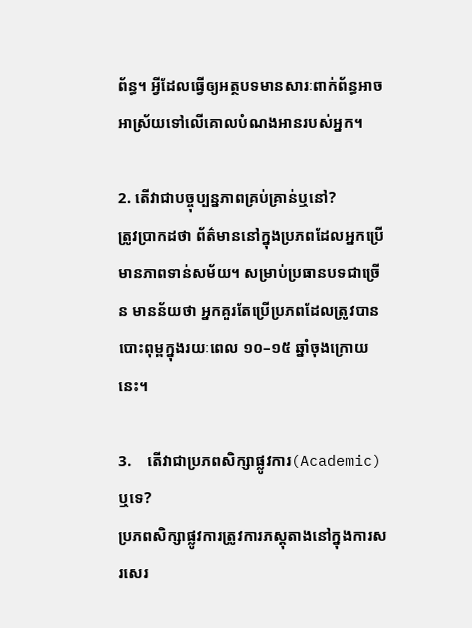ព័ន្ធ។ អ្វីដែលធ្វើឲ្យអត្ថបទមានសារៈពាក់ព័ន្ធអាចអាស្រ័យទៅលើគោលបំណងអានរបស់អ្នក។

2. តើវាជាបច្ចុប្បន្នភាពគ្រប់គ្រាន់ឬនៅ?
ត្រូវប្រាកដថា ព័ត៌មាននៅក្នុងប្រភពដែលអ្នកប្រើមានភាពទាន់សម័យ។ សម្រាប់ប្រធានបទជាច្រើន មានន័យថា អ្នកគួរតែប្រើប្រភពដែលត្រូវបានបោះពុម្ពក្នុងរយៈពេល ១០–១៥ ឆ្នាំចុងក្រោយនេះ។

3.    តើវាជាប្រភពសិក្សាផ្លូវការ(Academic)ឬទេ?
ប្រភពសិក្សាផ្លូវការត្រូវការភស្តុតាងនៅក្នុងការសរសេរ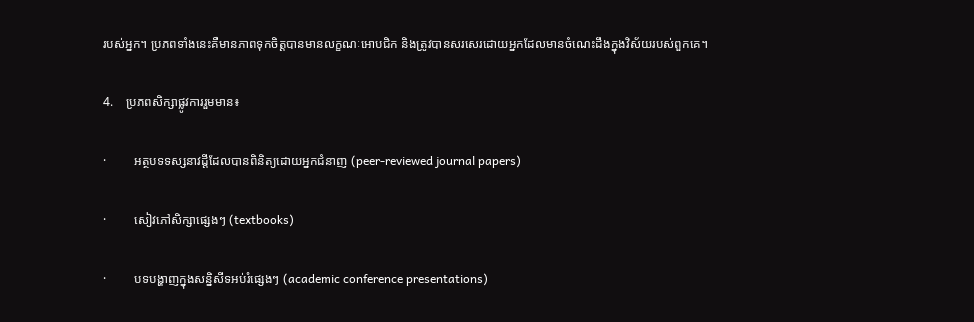របស់អ្នក។ ប្រភពទាំងនេះគឺមានភាពទុកចិត្តបានមានលក្ខណៈអោបជិក និងត្រូវបានសរសេរដោយអ្នកដែលមានចំណេះដឹងក្នុងវិស័យរបស់ពួកគេ។

4.    ប្រភពសិក្សាផ្លូវការរួមមាន៖

·         អត្ថបទទស្សនាវដ្តីដែលបានពិនិត្យដោយអ្នកជំនាញ (peer-reviewed journal papers)

·         សៀវភៅសិក្សាផ្សេងៗ (textbooks)

·         បទបង្ហាញក្នុងសន្និសីទអប់រំផេ្សងៗ (academic conference presentations)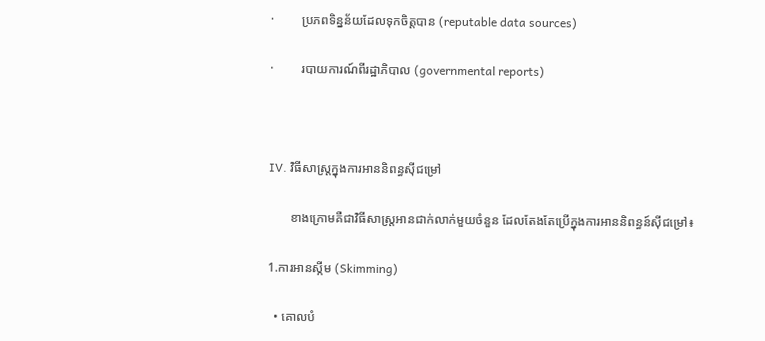·         ប្រភពទិន្នន័យដែលទុកចិត្តបាន (reputable data sources)

·         របាយការណ៍ពីរដ្ឋាភិបាល (governmental reports)



IV. វិធីសាស្រ្តក្នុងការអាននិពន្ធស៊ីជម្រៅ

       ខាងក្រោមគឺជាវិធីសាស្រ្តអានជាក់លាក់មួយចំនួន ដែលតែងតែប្រើក្នុងការអាននិពន្ធន៍ស៊ីជម្រៅ៖

1.ការអានស្កីម (Skimming)

  • គោលបំ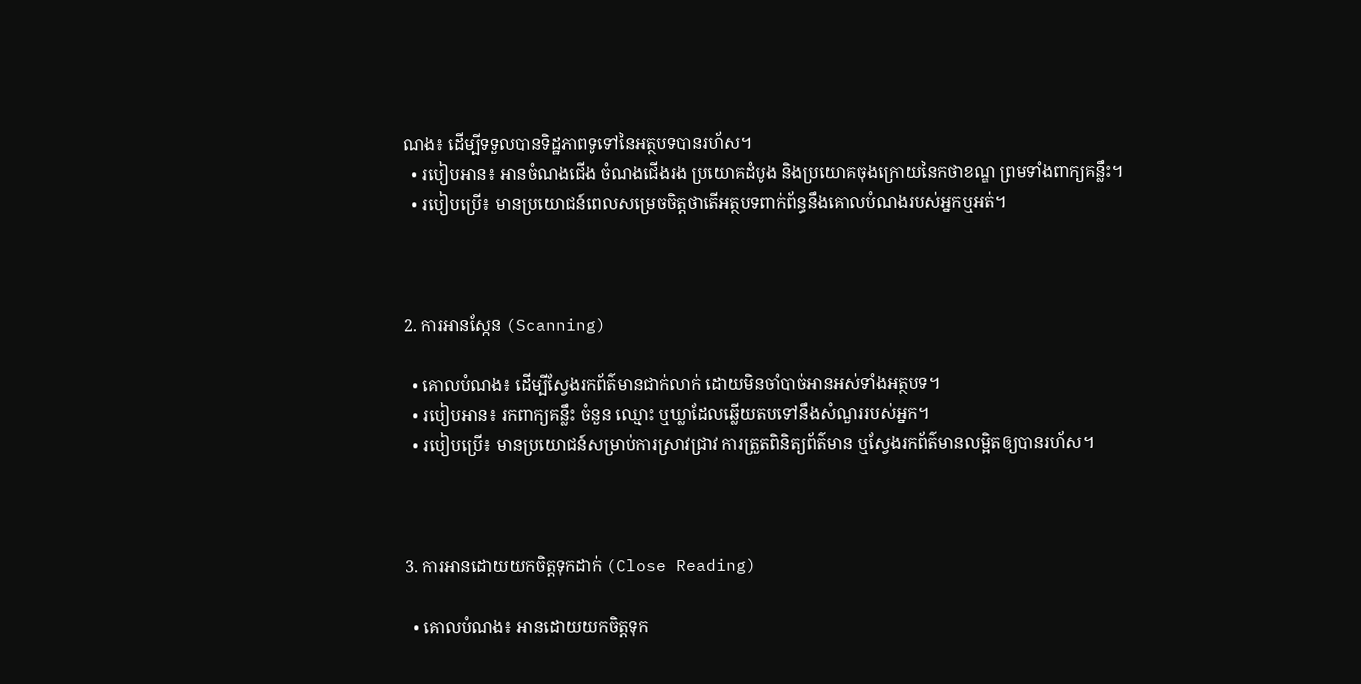ណង៖ ដើម្បីទទួលបានទិដ្ឋភាពទូទៅនៃអត្ថបទបានរហ័ស។
  • របៀបអាន៖ អានចំណងជើង ចំណងជើងរង ប្រយោគដំបូង និងប្រយោគចុងក្រោយនៃកថាខណ្ឌ ព្រមទាំងពាក្យគន្លឹះ។
  • របៀបប្រើ៖ មានប្រយោជន៍ពេលសម្រេចចិត្តថាតើអត្ថបទពាក់ព័ន្ធនឹងគោលបំណងរបស់អ្នកឬអត់។



2. ការអានស្កែន (Scanning)

  • គោលបំណង៖ ដើម្បីស្វែងរកព័ត៌មានជាក់លាក់ ដោយមិនចាំបាច់អានអស់ទាំងអត្ថបទ។
  • របៀបអាន៖ រកពាក្យគន្លឹះ ចំនួន ឈ្មោះ ឬឃ្លាដែលឆ្លើយតបទៅនឹងសំណួររបស់អ្នក។
  • របៀបប្រើ៖ មានប្រយោជន៍សម្រាប់ការស្រាវជ្រាវ ការត្រួតពិនិត្យព័ត៌មាន ឬស្វែងរកព័ត៌មានលម្អិតឲ្យបានរហ័ស។



3. ការអានដោយយកចិត្តទុកដាក់ (Close Reading)

  • គោលបំណង៖ អានដោយយកចិត្តទុក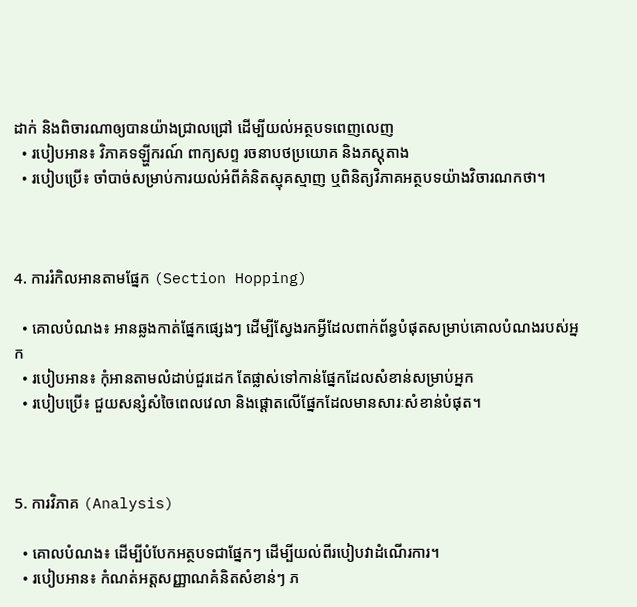ដាក់ និងពិចារណាឲ្យបានយ៉ាងជ្រាលជ្រៅ ដើម្បីយល់អត្ថបទពេញលេញ
  • របៀបអាន៖ វិភាគទឡ្ហីករណ៍ ពាក្យសព្ទ រចនាបថប្រយោគ និងភស្តុតាង
  • របៀបប្រើ៖ ចាំបាច់សម្រាប់ការយល់អំពីគំនិតស្មុគស្មាញ ឬពិនិត្យវិភាគអត្ថបទយ៉ាងវិចារណកថា។



4. ការរំកិលអានតាមផ្នែក (Section Hopping)

  • គោលបំណង៖ អានឆ្លងកាត់ផ្នែកផ្សេងៗ ដើម្បីស្វែងរកអ្វីដែលពាក់ព័ន្ធបំផុតសម្រាប់គោលបំណងរបស់អ្នក
  • របៀបអាន៖ កុំអានតាមលំដាប់ជួរដេក តែផ្លាស់ទៅកាន់ផ្នែកដែលសំខាន់សម្រាប់អ្នក
  • របៀបប្រើ៖ ជួយសន្សំសំចៃពេលវេលា និងផ្តោតលើផ្នែកដែលមានសារៈសំខាន់បំផុត។



5. ការវិភាគ (Analysis)

  • គោលបំណង៖ ដើម្បីបំបែកអត្ថបទជាផ្នែកៗ ដើម្បីយល់ពីរបៀបវាដំណើរការ។
  • របៀបអាន៖ កំណត់អត្តសញ្ញាណគំនិតសំខាន់ៗ ភ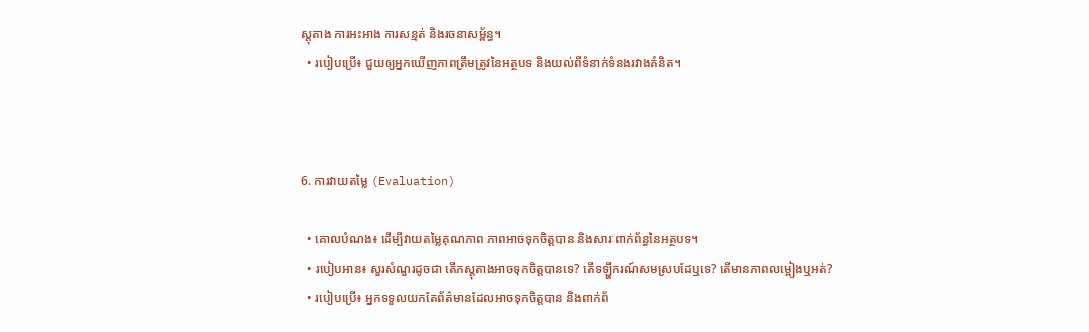ស្តុតាង ការអះអាង ការសន្មត់ និងរចនាសម្ព័ន្ធ។
  • របៀបប្រើ៖ ជួយឲ្យអ្នកឃើញភាពត្រឹមត្រូវនៃអត្ថបទ និងយល់ពីទំនាក់ទំនងរវាងគំនិត។



6. ការវាយតម្លៃ (Evaluation)

  • គោលបំណង៖ ដើម្បីវាយតម្លៃគុណភាព ភាពអាចទុកចិត្តបាន និងសារៈពាក់ព័ន្ធនៃអត្ថបទ។
  • របៀបអាន៖ សួរសំណួរដូចជា តើភស្តុតាងអាចទុកចិត្តបានទេ? តើទឡ្ហីករណ៍សមស្របដែឬទេ? តើមានភាពលម្អៀងឬអត់?
  • របៀបប្រើ៖ អ្នកទទួលយកតែព័ត៌មានដែលអាចទុកចិត្តបាន និងពាក់ព័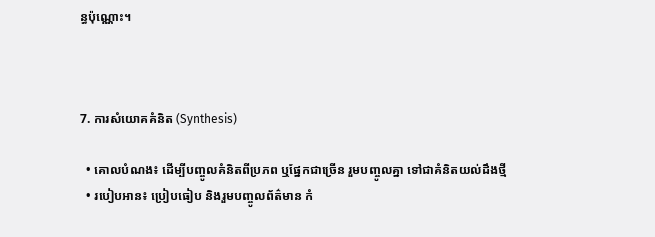ន្ធប៉ុណ្ណោះ។



7. ការសំយោគគំនិត (Synthesis)

  • គោលបំណង៖ ដើម្បីបញ្ចូលគំនិតពីប្រភព ឬផ្នែកជាច្រើន រួមបញ្ចូលគ្នា ទៅជាគំនិតយល់ដឹងថ្មី
  • របៀបអាន៖ ប្រៀបធៀប និងរួមបញ្ចូលព័ត៌មាន កំ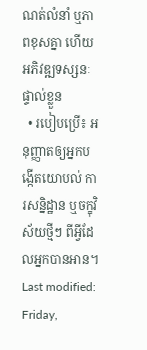ណត់លំនាំ ឬភាពខុសគ្នា ហើយអភិវឌ្ឍទស្សនៈផ្ទាល់ខ្លួន
  • របៀបប្រើ៖ អនុញ្ញាតឲ្យអ្នកបង្កើតយោបល់ ការសន្និដ្ឋាន ឬចក្ខុវិស័យថ្មីៗ ពីអ្វីដែលអ្នកបានអាន។
Last modified: Friday,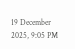19 December 2025, 9:05 PM